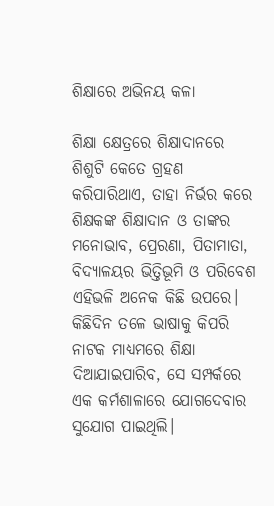ଶିକ୍ଷାରେ ଅଭିନୟ କଳା

ଶିକ୍ଷା କ୍ଷେତ୍ରରେ ଶିକ୍ଷାଦାନରେ ଶିଶୁଟି କେତେ ଗ୍ରହଣ କରିପାରିଥାଏ, ତାହା ନିର୍ଭର କରେ ଶିକ୍ଷକଙ୍କ ଶିକ୍ଷାଦାନ ଓ ତାଙ୍କର ମନୋଭାବ, ପ୍ରେରଣା, ପିତାମାତା, ବିଦ୍ୟାଳୟର ଭିତ୍ତିଭୂମି ଓ ପରିବେଶ ଏହିଭଳି ଅନେକ କିଛି ଉପରେ। କିଛିଦିନ ତଳେ ଭାଷାକୁ କିପରି ନାଟକ ମାଧ୍ୟମରେ ଶିକ୍ଷା ଦିଆଯାଇପାରିବ, ସେ ସମ୍ପର୍କରେ ଏକ କର୍ମଶାଳାରେ ଯୋଗଦେବାର ସୁଯୋଗ ପାଇଥିଲି।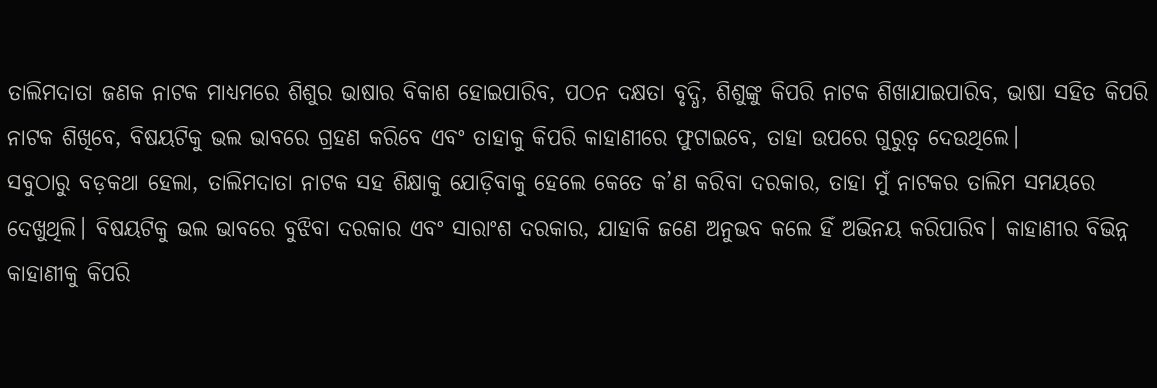ତାଲିମଦାତା ଜଣକ ନାଟକ ମାଧ୍ୟମରେ ଶିଶୁର ଭାଷାର ବିକାଶ ହୋଇପାରିବ, ପଠନ ଦକ୍ଷତା ବୃଦ୍ଧି, ଶିଶୁଙ୍କୁ କିପରି ନାଟକ ଶିଖାଯାଇପାରିବ, ଭାଷା ସହିତ କିପରି ନାଟକ ଶିଖିବେ, ବିଷୟଟିକୁ ଭଲ ଭାବରେ ଗ୍ରହଣ କରିବେ ଏବଂ ତାହାକୁ କିପରି କାହାଣୀରେ ଫୁଟାଇବେ, ତାହା ଉପରେ ଗୁରୁତ୍ୱ ଦେଉଥିଲେ।
ସବୁଠାରୁ ବଡ଼କଥା ହେଲା, ତାଲିମଦାତା ନାଟକ ସହ ଶିକ୍ଷାକୁ ଯୋଡ଼ିବାକୁ ହେଲେ କେତେ କ’ଣ କରିବା ଦରକାର, ତାହା ମୁଁ ନାଟକର ତାଲିମ ସମୟରେ ଦେଖୁଥିଲି। ବିଷୟଟିକୁ ଭଲ ଭାବରେ ବୁଝିବା ଦରକାର ଏବଂ ସାରାଂଶ ଦରକାର, ଯାହାକି ଜଣେ ଅନୁଭବ କଲେ ହିଁ ଅଭିନୟ କରିପାରିବ। କାହାଣୀର ବିଭିନ୍ନ କାହାଣୀକୁ କିପରି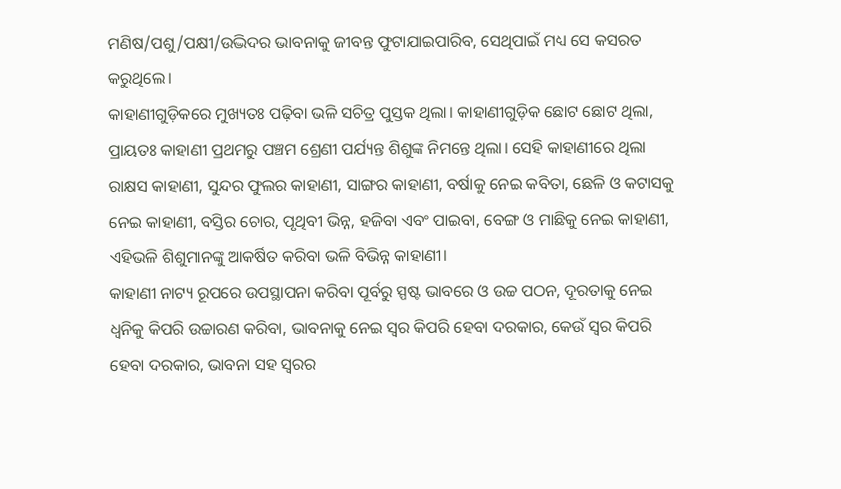ମଣିଷ/ପଶୁ/ପକ୍ଷୀ/ଉଦ୍ଭିଦର ଭାବନାକୁ ଜୀବନ୍ତ ଫୁଟାଯାଇପାରିବ, ସେଥିପାଇଁ ମଧ୍ୟ ସେ କସରତ କରୁଥିଲେ।
କାହାଣୀଗୁଡ଼ିକରେ ମୁଖ୍ୟତଃ ପଢ଼ିବା ଭଳି ସଚିତ୍ର ପୁସ୍ତକ ଥିଲା। କାହାଣୀଗୁଡ଼ିକ ଛୋଟ ଛୋଟ ଥିଲା, ପ୍ରାୟତଃ କାହାଣୀ ପ୍ରଥମରୁ ପଞ୍ଚମ ଶ୍ରେଣୀ ପର୍ଯ୍ୟନ୍ତ ଶିଶୁଙ୍କ ନିମନ୍ତେ ଥିଲା। ସେହି କାହାଣୀରେ ଥିଲା ରାକ୍ଷସ କାହାଣୀ, ସୁନ୍ଦର ଫୁଲର କାହାଣୀ, ସାଙ୍ଗର କାହାଣୀ, ବର୍ଷାକୁ ନେଇ କବିତା, ଛେଳି ଓ କଟାସକୁ ନେଇ କାହାଣୀ, ବସ୍ତିର ଚୋର, ପୃଥିବୀ ଭିନ୍ନ, ହଜିବା ଏବଂ ପାଇବା, ବେଙ୍ଗ ଓ ମାଛିକୁ ନେଇ କାହାଣୀ, ଏହିଭଳି ଶିଶୁମାନଙ୍କୁ ଆକର୍ଷିତ କରିବା ଭଳି ବିଭିନ୍ନ କାହାଣୀ।
କାହାଣୀ ନାଟ୍ୟ ରୂପରେ ଉପସ୍ଥାପନା କରିବା ପୂର୍ବରୁ ସ୍ପଷ୍ଟ ଭାବରେ ଓ ଉଚ୍ଚ ପଠନ, ଦୂରତାକୁ ନେଇ ଧ୍ୱନିକୁ କିପରି ଉଚ୍ଚାରଣ କରିବା, ଭାବନାକୁ ନେଇ ସ୍ବର କିପରି ହେବା ଦରକାର, କେଉଁ ସ୍ବର କିପରି ହେବା ଦରକାର, ଭାବନା ସହ ସ୍ବରର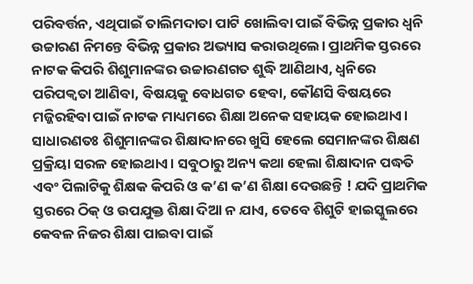ପରିବର୍ତ୍ତନ, ଏଥିପାଇଁ ତାଲିମଦାତା ପାଟି ଖୋଲିବା ପାଇଁ ବିଭିନ୍ନ ପ୍ରକାର ଧ୍ୱନି ଉଚ୍ଚାରଣ ନିମନ୍ତେ ବିଭିନ୍ନ ପ୍ରକାର ଅଭ୍ୟାସ କରାଉଥିଲେ। ପ୍ରାଥମିକ ସ୍ତରରେ ନାଟକ କିପରି ଶିଶୁମାନଙ୍କର ଉଚ୍ଚାରଣଗତ ଶୁଦ୍ଧି ଆଣିଥାଏ, ଧ୍ୱନିରେ ପରିପକ୍ୱତା ଆଣିବା, ବିଷୟକୁ ବୋଧଗତ ହେବା, କୌଣସି ବିଷୟରେ ମଜ୍ଜିରହିବା ପାଇଁ ନାଟକ ମାଧ୍ୟମରେ ଶିକ୍ଷା ଅନେକ ସହାୟକ ହୋଇଥାଏ।
ସାଧାରଣତଃ ଶିଶୁମାନଙ୍କର ଶିକ୍ଷାଦାନରେ ଖୁସି ହେଲେ ସେମାନଙ୍କର ଶିକ୍ଷଣ ପ୍ରକ୍ରିୟା ସରଳ ହୋଇଥାଏ। ସବୁଠାରୁ ଅନ୍ୟ କଥା ହେଲା ଶିକ୍ଷାଦାନ ପଦ୍ଧତି ଏବଂ ପିଲାଟିକୁ ଶିକ୍ଷକ କିପରି ଓ କ’ଣ କ’ଣ ଶିକ୍ଷା ଦେଉଛନ୍ତି ! ଯଦି ପ୍ରାଥମିକ ସ୍ତରରେ ଠିକ୍‌ ଓ ଉପଯୁକ୍ତ ଶିକ୍ଷା ଦିଆ ନ ଯାଏ, ତେବେ ଶିଶୁଟି ହାଇସ୍କୁଲରେ କେବଳ ନିଜର ଶିକ୍ଷା ପାଇବା ପାଇଁ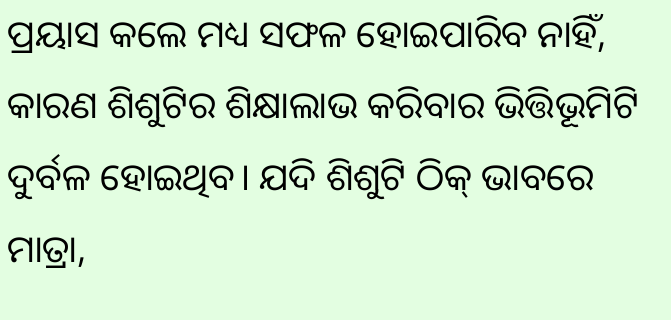ପ୍ରୟାସ କଲେ ମଧ୍ୟ ସଫଳ ହୋଇପାରିବ ନାହିଁ, କାରଣ ଶିଶୁଟିର ଶିକ୍ଷାଲାଭ କରିବାର ଭିତ୍ତିଭୂମିଟି ଦୁର୍ବଳ ହୋଇଥିବ। ଯଦି ଶିଶୁଟି ଠିକ୍‌ ଭାବରେ ମାତ୍ରା,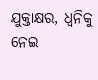ଯୁକ୍ତାକ୍ଷର, ଧ୍ୱନିକୁ ନେଇ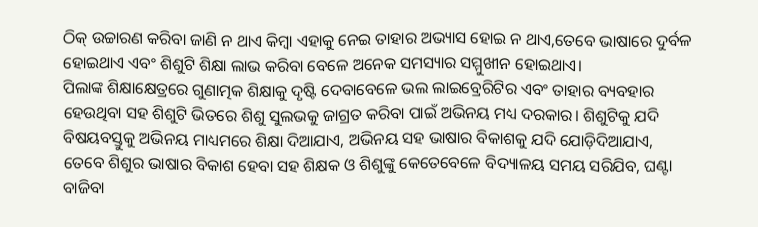ଠିକ୍‌ ଉଚ୍ଚାରଣ କରିବା ଜାଣି ନ ଥାଏ କିମ୍ବା ଏହାକୁ ନେଇ ତାହାର ଅଭ୍ୟାସ ହୋଇ ନ ଥାଏ,ତେବେ ଭାଷାରେ ଦୁର୍ବଳ ହୋଇଥାଏ ଏବଂ ଶିଶୁଟି ଶିକ୍ଷା ଲାଭ କରିବା ବେଳେ ଅନେକ ସମସ୍ୟାର ସମ୍ମୁଖୀନ ହୋଇଥାଏ।
ପିଲାଙ୍କ ଶିକ୍ଷାକ୍ଷେତ୍ରରେ ଗୁଣାତ୍ମକ ଶିକ୍ଷାକୁ ଦୃଷ୍ଟି ଦେବାବେଳେ ଭଲ ଲାଇବ୍ରେରିଟିର ଏବଂ ତାହାର ବ୍ୟବହାର ହେଉଥିବା ସହ ଶିଶୁଟି ଭିତରେ ଶିଶୁ ସୁଲଭକୁ ଜାଗ୍ରତ କରିବା ପାଇଁ ଅଭିନୟ ମଧ୍ୟ ଦରକାର। ଶିଶୁଟିକୁ ଯଦି ବିଷୟବସ୍ତୁକୁ ଅଭିନୟ ମାଧ୍ୟମରେ ଶିକ୍ଷା ଦିଆଯାଏ, ଅଭିନୟ ସହ ଭାଷାର ବିକାଶକୁ ଯଦି ଯୋଡ଼ିଦିଆଯାଏ, ତେବେ ଶିଶୁର ଭାଷାର ବିକାଶ ହେବା ସହ ଶିକ୍ଷକ ଓ ଶିଶୁଙ୍କୁ କେତେବେଳେ ବିଦ୍ୟାଳୟ ସମୟ ସରିଯିବ, ଘଣ୍ଟା ବାଜିବା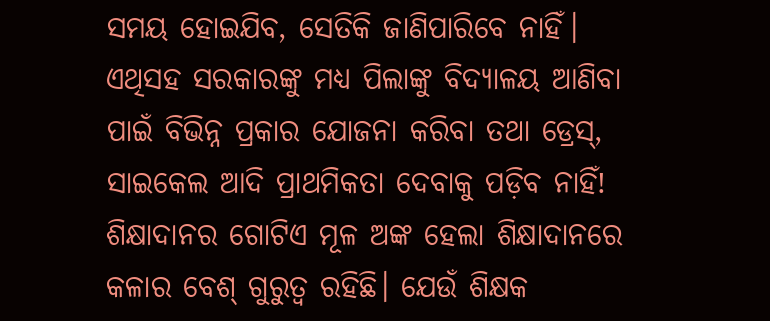ସମୟ ହୋଇଯିବ, ସେତିକି ଜାଣିପାରିବେ ନାହିଁ। ଏଥିସହ ସରକାରଙ୍କୁ ମଧ୍ୟ ପିଲାଙ୍କୁ ବିଦ୍ୟାଳୟ ଆଣିବା ପାଇଁ ବିଭିନ୍ନ ପ୍ରକାର ଯୋଜନା କରିବା ତଥା ଡ୍ରେସ୍‌, ସାଇକେଲ ଆଦି ପ୍ରାଥମିକତା ଦେବାକୁ ପଡ଼ିବ ନାହିଁ!
ଶିକ୍ଷାଦାନର ଗୋଟିଏ ମୂଳ ଅଙ୍କ ହେଲା ଶିକ୍ଷାଦାନରେ କଳାର ବେଶ୍‌ ଗୁରୁତ୍ୱ ରହିଛି। ଯେଉଁ ଶିକ୍ଷକ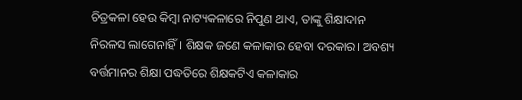ଚିତ୍ରକଳା ହେଉ କିମ୍ବା ନାଟ୍ୟକଳାରେ ନିପୁଣ ଥାଏ, ତାଙ୍କୁ ଶିକ୍ଷାଦାନ ନିରଳସ ଲାଗେନାହିଁ। ଶିକ୍ଷକ ଜଣେ କଳାକାର ହେବା ଦରକାର। ଅବଶ୍ୟ ବର୍ତ୍ତମାନର ଶିକ୍ଷା ପଦ୍ଧତିରେ ଶିକ୍ଷକଟିଏ କଳାକାର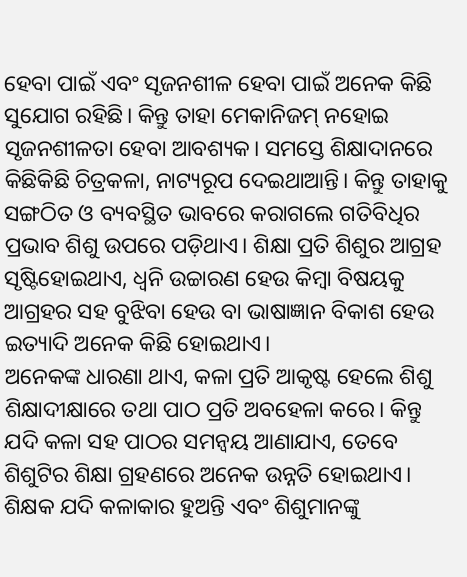ହେବା ପାଇଁ ଏବଂ ସୃଜନଶୀଳ ହେବା ପାଇଁ ଅନେକ କିଛି ସୁଯୋଗ ରହିଛି। କିନ୍ତୁ ତାହା ମେକାନିଜମ୍‌ ନହୋଇ ସୃଜନଶୀଳତା ହେବା ଆବଶ୍ୟକ। ସମସ୍ତେ ଶିକ୍ଷାଦାନରେ କିଛିକିଛି ଚିତ୍ରକଳା, ନାଟ୍ୟରୂପ ଦେଇଥାଆନ୍ତି। କିନ୍ତୁ ତାହାକୁ ସଙ୍ଗଠିତ ଓ ବ୍ୟବସ୍ଥିତ ଭାବରେ କରାଗଲେ ଗତିବିଧିର ପ୍ରଭାବ ଶିଶୁ ଉପରେ ପଡ଼ିଥାଏ। ଶିକ୍ଷା ପ୍ରତି ଶିଶୁର ଆଗ୍ରହ ସୃଷ୍ଟିହୋଇଥାଏ, ଧ୍ୱନି ଉଚ୍ଚାରଣ ହେଉ କିମ୍ବା ବିଷୟକୁ ଆଗ୍ରହର ସହ ବୁଝିବା ହେଉ ବା ଭାଷାଜ୍ଞାନ ବିକାଶ ହେଉ ଇତ୍ୟାଦି ଅନେକ କିଛି ହୋଇଥାଏ।
ଅନେକଙ୍କ ଧାରଣା ଥାଏ, କଳା ପ୍ରତି ଆକୃଷ୍ଟ ହେଲେ ଶିଶୁ ଶିକ୍ଷାଦୀକ୍ଷାରେ ତଥା ପାଠ ପ୍ରତି ଅବହେଳା କରେ। କିନ୍ତୁ ଯଦି କଳା ସହ ପାଠର ସମନ୍ବୟ ଆଣାଯାଏ, ତେବେ ଶିଶୁଟିର ଶିକ୍ଷା ଗ୍ରହଣରେ ଅନେକ ଉନ୍ନତି ହୋଇଥାଏ। ଶିକ୍ଷକ ଯଦି କଳାକାର ହୁଅନ୍ତି ଏବଂ ଶିଶୁମାନଙ୍କୁ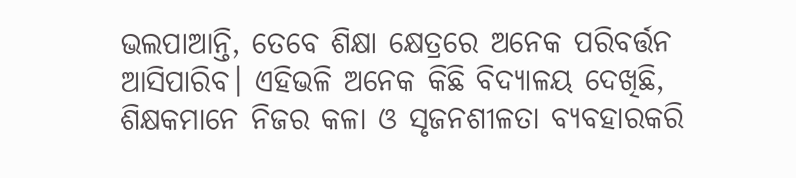ଭଲପାଆନ୍ତି, ତେବେ ଶିକ୍ଷା କ୍ଷେତ୍ରରେ ଅନେକ ପରିବର୍ତ୍ତନ ଆସିପାରିବ। ଏହିଭଳି ଅନେକ କିଛି ବିଦ୍ୟାଳୟ ଦେଖିଛି, ଶିକ୍ଷକମାନେ ନିଜର କଳା ଓ ସୃଜନଶୀଳତା ବ୍ୟବହାରକରି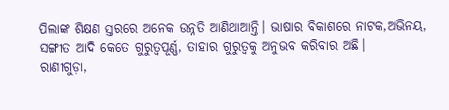ପିଲାଙ୍କ ଶିକ୍ଷଣ ସ୍ତରରେ ଅନେକ ଉନ୍ନତି ଆଣିଥାଆନ୍ତି। ଭାଷାର ବିକାଶରେ ନାଟକ,ଅଭିନୟ, ସଙ୍ଗୀତ ଆଦି କେତେ ଗୁରୁତ୍ୱପୂର୍ଣ୍ଣ, ତାହାର ଗୁରୁତ୍ୱକୁ ଅନୁଭବ କରିବାର ଅଛି।
ରାଣୀଗୁଡ଼ା,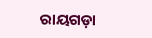ରାୟଗଡ଼ା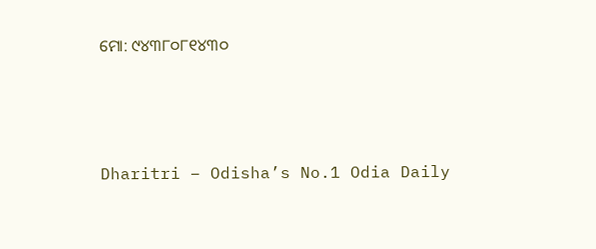ମୋ: ୯୪୩୮୦୮୧୪୩୦



Dharitri – Odisha’s No.1 Odia Daily